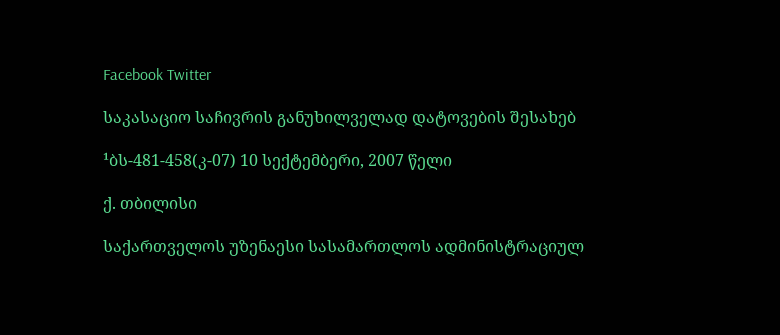Facebook Twitter

საკასაციო საჩივრის განუხილველად დატოვების შესახებ

¹ბს-481-458(კ-07) 10 სექტემბერი, 2007 წელი

ქ. თბილისი

საქართველოს უზენაესი სასამართლოს ადმინისტრაციულ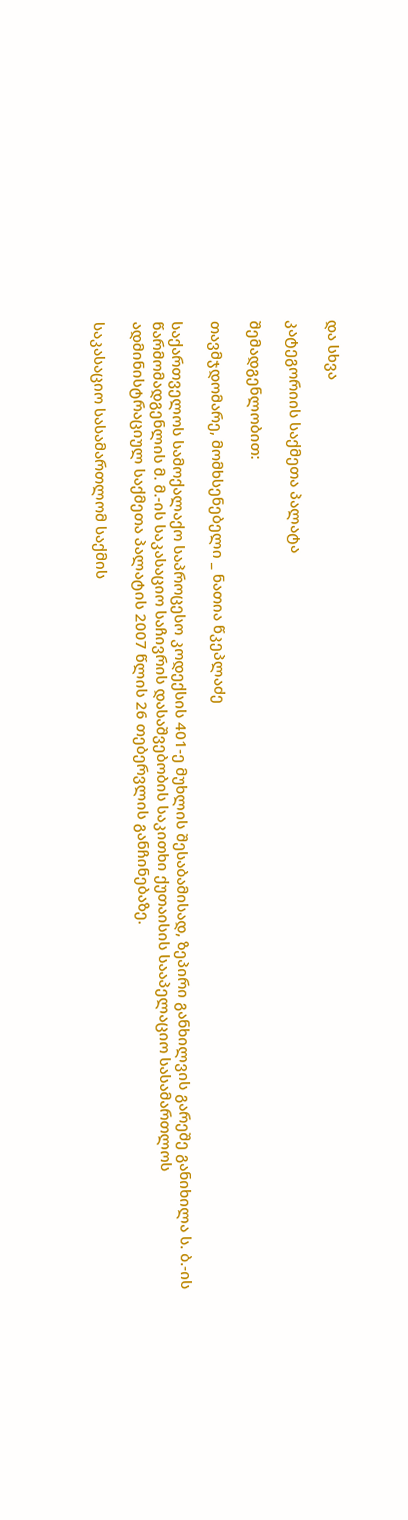და სხვა

კატეგორიის საქმეთა პალატა

შემადგენლობით:

თავმჯდომარე, მომხსენებელი _ ნათია წკეპლაძე

საქართველოს სამოქალაქო საპროცესო კოდექსის 401-ე მუხლის შესაბამისად, ზეპირი განხილვის გარეშე განიხილა ს. ბ.-ის წარმომადგენლის მ. მ.-ის საკასაციო საჩივრის დასაშვებობის საკითხი ქუთაისის სააპელაციო სასამართლოს ადმინისტრაციულ საქმეთა პალატის 2007 წლის 26 თებერვლის განჩინებაზე.

საკასაციო სასამართლომ საქმის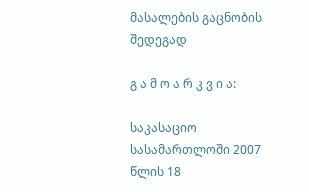მასალების გაცნობის შედეგად

გ ა მ ო ა რ კ ვ ი ა:

საკასაციო სასამართლოში 2007 წლის 18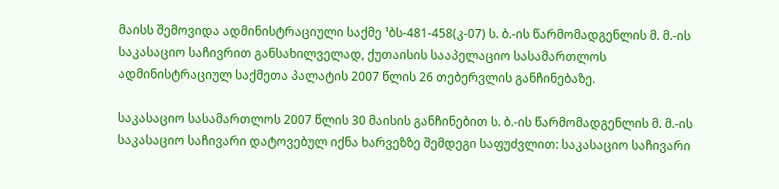მაისს შემოვიდა ადმინისტრაციული საქმე ¹ბს-481-458(კ-07) ს. ბ.-ის წარმომადგენლის მ. მ.-ის საკასაციო საჩივრით განსახილველად, ქუთაისის სააპელაციო სასამართლოს ადმინისტრაციულ საქმეთა პალატის 2007 წლის 26 თებერვლის განჩინებაზე.

საკასაციო სასამართლოს 2007 წლის 30 მაისის განჩინებით ს. ბ.-ის წარმომადგენლის მ. მ.-ის საკასაციო საჩივარი დატოვებულ იქნა ხარვეზზე შემდეგი საფუძვლით: საკასაციო საჩივარი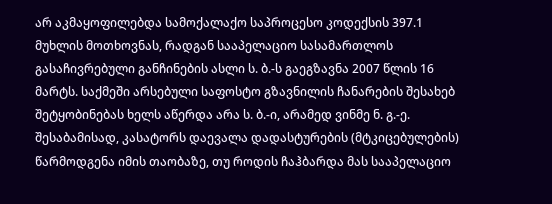არ აკმაყოფილებდა სამოქალაქო საპროცესო კოდექსის 397.1 მუხლის მოთხოვნას, რადგან სააპელაციო სასამართლოს გასაჩივრებული განჩინების ასლი ს. ბ.-ს გაეგზავნა 2007 წლის 16 მარტს. საქმეში არსებული საფოსტო გზავნილის ჩანარების შესახებ შეტყობინებას ხელს აწერდა არა ს. ბ.-ი, არამედ ვინმე ნ. გ.-ე. შესაბამისად, კასატორს დაევალა დადასტურების (მტკიცებულების) წარმოდგენა იმის თაობაზე, თუ როდის ჩაჰბარდა მას სააპელაციო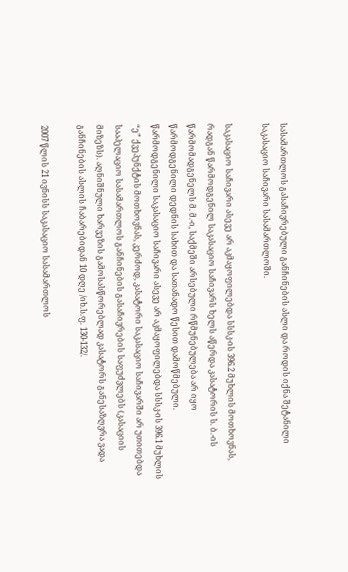სასამართლოს გასაჩივრებული განჩინების ასლი და როდის იქნა შეტანილი საკასაციო საჩივარი სასამართლოში.

საკასაციო საჩივარი ასევე არ აკმაყოფილებდა სსსკ-ის 396.2 მუხლის მოთხოვნას, რადგან წარმოდგენილ საკასაციო საჩივარს ხელს აწერდა კასატორის ს. ბ.-ის წარმომადგენელს მ. მ.-ი, საქმეში არსებული რწმუნებულება არ იყო წარმოდგენილი დედნის სახით და სათანადო წესით დამოწმებული. წარმოდგენილი საკასაციო საჩივარი ასევე არ აკმაყოფილებდა სსსკ-ის 396.1 მუხლის “ე” ქვეპუნქტის მოთხოვნას, კერძოდ, კასატორი საკასაციო საჩივარში არ უთითებდა სააპელაციო სასამართლოს განჩინების გასაჩივრების საფუძვლებს (კასაციის მიზეზს). აღნიშნული ხარვეზის გამოსასწორებლად კასატორს განესაზღვრა ვადა განჩინების ასლის ჩაბარებიდან 10 დღე /იხ.ს.ფ. 130-132/.

2007 წლის 21 ივნისს საკასაციო სასამართლოს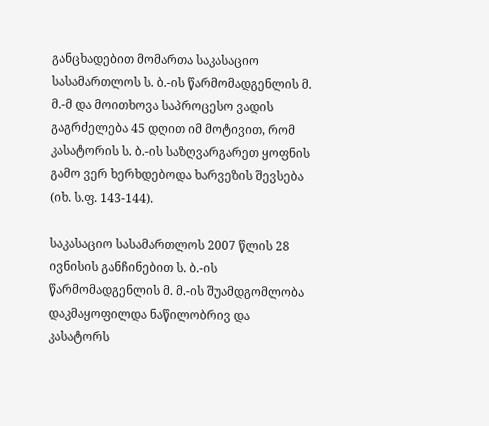განცხადებით მომართა საკასაციო სასამართლოს ს. ბ.-ის წარმომადგენლის მ. მ.-მ და მოითხოვა საპროცესო ვადის გაგრძელება 45 დღით იმ მოტივით, რომ კასატორის ს. ბ.-ის საზღვარგარეთ ყოფნის გამო ვერ ხერხდებოდა ხარვეზის შევსება (იხ. ს.ფ. 143-144).

საკასაციო სასამართლოს 2007 წლის 28 ივნისის განჩინებით ს. ბ.-ის წარმომადგენლის მ. მ.-ის შუამდგომლობა დაკმაყოფილდა ნაწილობრივ და კასატორს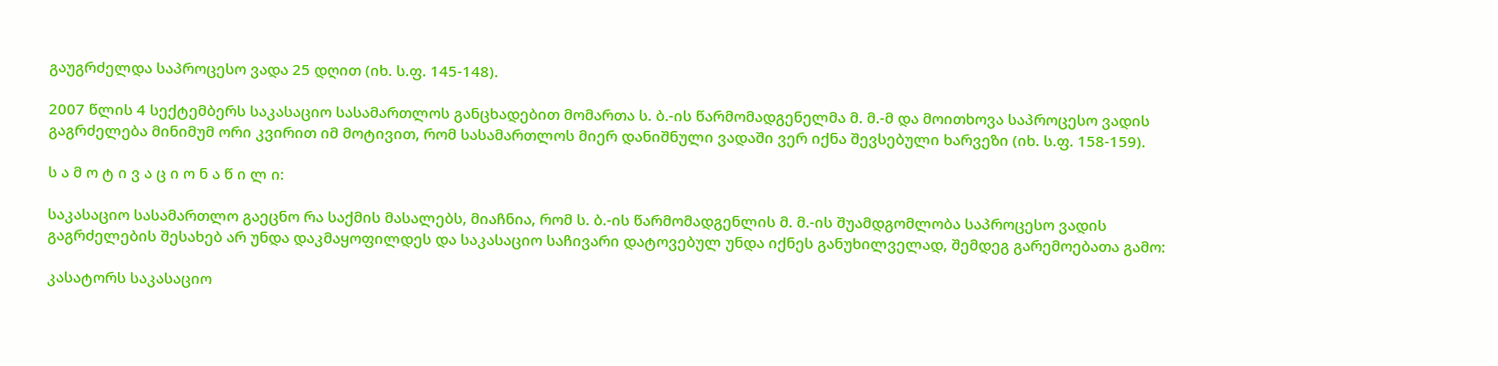გაუგრძელდა საპროცესო ვადა 25 დღით (იხ. ს.ფ. 145-148).

2007 წლის 4 სექტემბერს საკასაციო სასამართლოს განცხადებით მომართა ს. ბ.-ის წარმომადგენელმა მ. მ.-მ და მოითხოვა საპროცესო ვადის გაგრძელება მინიმუმ ორი კვირით იმ მოტივით, რომ სასამართლოს მიერ დანიშნული ვადაში ვერ იქნა შევსებული ხარვეზი (იხ. ს.ფ. 158-159).

ს ა მ ო ტ ი ვ ა ც ი ო ნ ა წ ი ლ ი:

საკასაციო სასამართლო გაეცნო რა საქმის მასალებს, მიაჩნია, რომ ს. ბ.-ის წარმომადგენლის მ. მ.-ის შუამდგომლობა საპროცესო ვადის გაგრძელების შესახებ არ უნდა დაკმაყოფილდეს და საკასაციო საჩივარი დატოვებულ უნდა იქნეს განუხილველად, შემდეგ გარემოებათა გამო:

კასატორს საკასაციო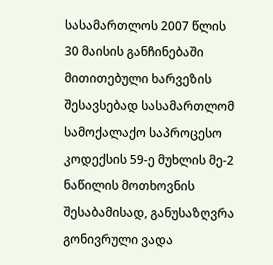სასამართლოს 2007 წლის 30 მაისის განჩინებაში მითითებული ხარვეზის შესავსებად სასამართლომ სამოქალაქო საპროცესო კოდექსის 59-ე მუხლის მე-2 ნაწილის მოთხოვნის შესაბამისად, განუსაზღვრა გონივრული ვადა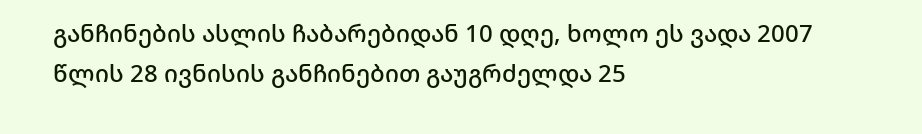განჩინების ასლის ჩაბარებიდან 10 დღე, ხოლო ეს ვადა 2007 წლის 28 ივნისის განჩინებით გაუგრძელდა 25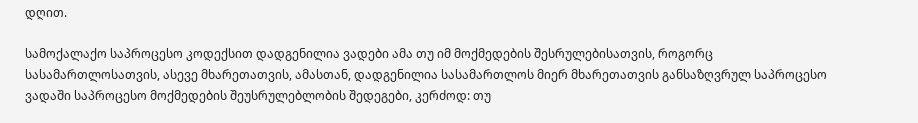დღით.

სამოქალაქო საპროცესო კოდექსით დადგენილია ვადები ამა თუ იმ მოქმედების შესრულებისათვის, როგორც სასამართლოსათვის, ასევე მხარეთათვის, ამასთან, დადგენილია სასამართლოს მიერ მხარეთათვის განსაზღვრულ საპროცესო ვადაში საპროცესო მოქმედების შეუსრულებლობის შედეგები, კერძოდ: თუ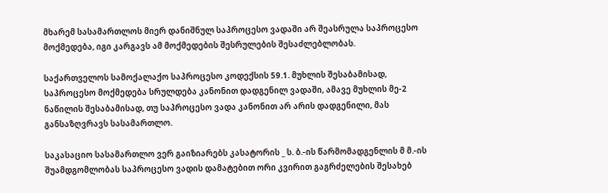მხარემ სასამართლოს მიერ დანიშნულ საპროცესო ვადაში არ შეასრულა საპროცესო მოქმედება, იგი კარგავს ამ მოქმედების შესრულების შესაძლებლობას.

საქართველოს სამოქალაქო საპროცესო კოდექსის 59.1. მუხლის შესაბამისად, საპროცესო მოქმედება სრულდება კანონით დადგენილ ვადაში, ამავე მუხლის მე-2 ნაწილის შესაბამისად, თუ საპროცესო ვადა კანონით არ არის დადგენილი, მას განსაზღვრავს სასამართლო.

საკასაციო სასამართლო ვერ გაიზიარებს კასატორის _ ს. ბ.-ის წარმომადგენლის მ მ.-ის შუამდგომლობას საპროცესო ვადის დამატებით ორი კვირით გაგრძელების შესახებ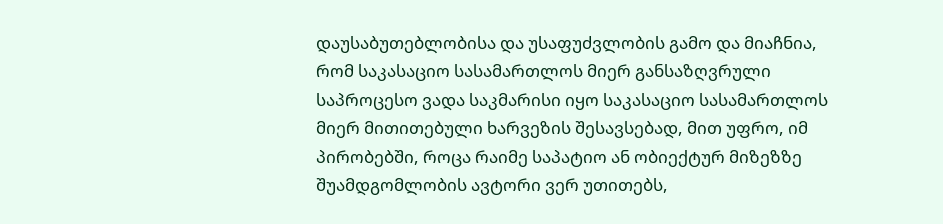დაუსაბუთებლობისა და უსაფუძვლობის გამო და მიაჩნია, რომ საკასაციო სასამართლოს მიერ განსაზღვრული საპროცესო ვადა საკმარისი იყო საკასაციო სასამართლოს მიერ მითითებული ხარვეზის შესავსებად, მით უფრო, იმ პირობებში, როცა რაიმე საპატიო ან ობიექტურ მიზეზზე შუამდგომლობის ავტორი ვერ უთითებს,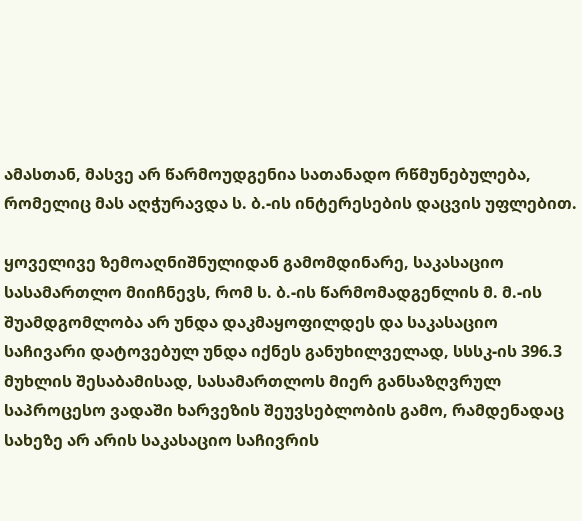ამასთან, მასვე არ წარმოუდგენია სათანადო რწმუნებულება, რომელიც მას აღჭურავდა ს. ბ.-ის ინტერესების დაცვის უფლებით.

ყოველივე ზემოაღნიშნულიდან გამომდინარე, საკასაციო სასამართლო მიიჩნევს, რომ ს. ბ.-ის წარმომადგენლის მ. მ.-ის შუამდგომლობა არ უნდა დაკმაყოფილდეს და საკასაციო საჩივარი დატოვებულ უნდა იქნეს განუხილველად, სსსკ-ის 396.3 მუხლის შესაბამისად, სასამართლოს მიერ განსაზღვრულ საპროცესო ვადაში ხარვეზის შეუვსებლობის გამო, რამდენადაც სახეზე არ არის საკასაციო საჩივრის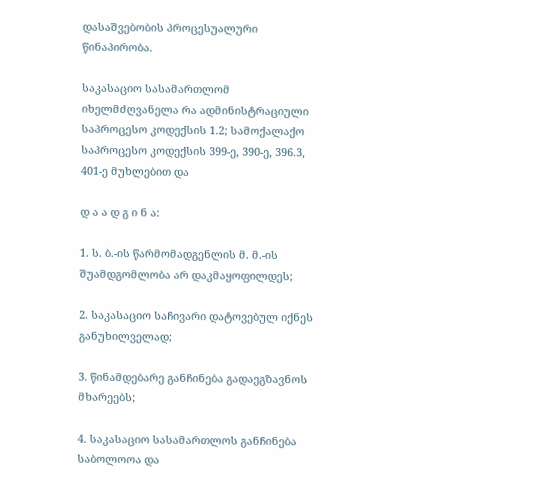დასაშვებობის პროცესუალური წინაპირობა.

საკასაციო სასამართლომ იხელმძღვანელა რა ადმინისტრაციული საპროცესო კოდექსის 1.2; სამოქალაქო საპროცესო კოდექსის 399-ე, 390-ე, 396.3, 401-ე მუხლებით და

დ ა ა დ გ ი ნ ა:

1. ს. ბ.-ის წარმომადგენლის მ. მ.-ის შუამდგომლობა არ დაკმაყოფილდეს;

2. საკასაციო საჩივარი დატოვებულ იქნეს განუხილველად;

3. წინამდებარე განჩინება გადაეგზავნოს მხარეებს;

4. საკასაციო სასამართლოს განჩინება საბოლოოა და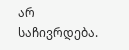არ საჩივრდება.